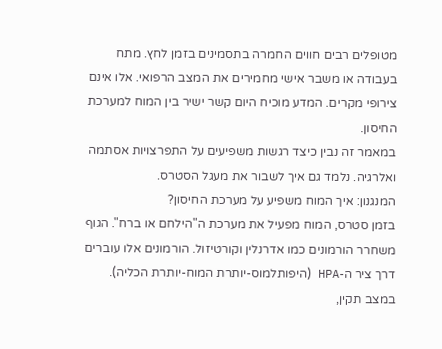מטופלים רבים חווים החמרה בתסמינים בזמן לחץ. מתח בעבודה או משבר אישי מחמירים את המצב הרפואי. אלו אינם צירופי מקרים. המדע מוכיח היום קשר ישיר בין המוח למערכת החיסון.
במאמר זה נבין כיצד רגשות משפיעים על התפרצויות אסתמה ואלרגיה. נלמד גם איך לשבור את מעגל הסטרס.
המנגנון: איך המוח משפיע על מערכת החיסון?
בזמן סטרס, המוח מפעיל את מערכת ה"הילחם או ברח". הגוף משחרר הורמונים כמו אדרנלין וקורטיזול. הורמונים אלו עוברים דרך ציר ה-HPA (היפותלמוס-יותרת המוח-יותרת הכליה).
במצב תקין,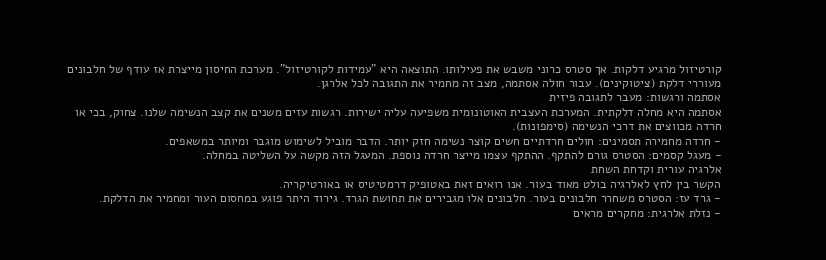קורטיזול מרגיע דלקות. אך סטרס כרוני משבש את פעילותו. התוצאה היא "עמידות לקורטיזול". מערכת החיסון מייצרת אז עודף של חלבונים מעוררי דלקת (ציטוקינים). עבור חולה אסתמה, מצב זה מחמיר את התגובה לכל אלרגן.
אסתמה ורגשות: מעבר לתגובה פיזית
אסתמה היא מחלה דלקתית. המערכת העצבית האוטונומית משפיעה עליה ישירות. רגשות עזים משנים את קצב הנשימה שלנו. צחוק, בכי או חרדה מכווצים את דרכי הנשימה (סימפונות).
- חרדה מחמירה תסמינים: חולים חרדתיים חשים קוצר נשימה חזק יותר. הדבר מוביל לשימוש מוגבר ומיותר במשאפים.
- מעגל קסמים: הסטרס גורם להתקף. ההתקף עצמו מייצר חרדה נוספת. המעגל הזה מקשה על השליטה במחלה.
אלרגיה עורית וקדחת השחת
הקשר בין לחץ לאלרגיה בולט מאוד בעור. אנו רואים זאת באטופיק דרמטיטיס או באורטיקריה.
- גרד עז: הסטרס משחרר חלבונים בעור. חלבונים אלו מגבירים את תחושת הגרד. גירוד היתר פוגע במחסום העור ומחמיר את הדלקת.
- נזלת אלרגית: מחקרים מראים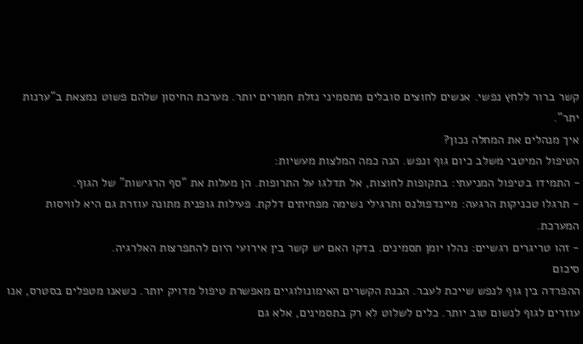קשר ברור ללחץ נפשי. אנשים לחוצים סובלים מתסמיני נזלת חמורים יותר. מערכת החיסון שלהם פשוט נמצאת ב"ערנות יתר".
איך מנהלים את המחלה נכון?
הטיפול המיטבי משלב כיום גוף ונפש. הנה כמה המלצות מעשיות:
- התמידו בטיפול המניעתי: בתקופות לחוצות, אל תדלגו על התרופות. הן מעלות את "סף הרגישות" של הגוף.
- תרגלו טכניקות הרגעה: מיינדפולנס ותרגילי נשימה מפחיתים דלקת. פעילות גופנית מתונה עוזרת גם היא לוויסות המערכת.
- זהו טריגרים רגשיים: נהלו יומן תסמינים. בדקו האם יש קשר בין אירועי היום להתפרצות האלרגיה.
סיכום
ההפרדה בין גוף לנפש שייכת לעבר. הבנת הקשרים האימונולוגיים מאפשרת טיפול מדויק יותר. כשאנו מטפלים בסטרס, אנו עוזרים לגוף לנשום טוב יותר. כלים לשלוט לא רק בתסמינים, אלא גם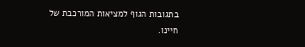בתגובות הגוף למציאות המורכבת של חיינו.